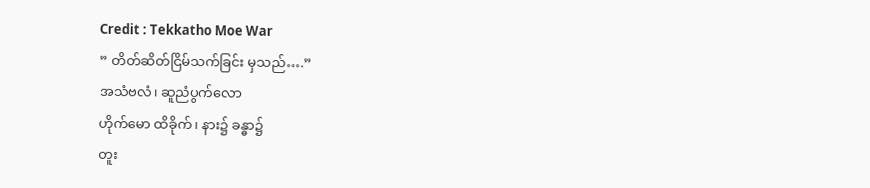Credit : Tekkatho Moe War
” တိတ်ဆိတ်ငြိမ်သက်ခြင်း မှသည်….”
အသံဗလံ၊ ဆူညံပွက်လော
ဟိုက်မော ထိခိုက်၊ နား၌ ခန္ဓာ၌
တူး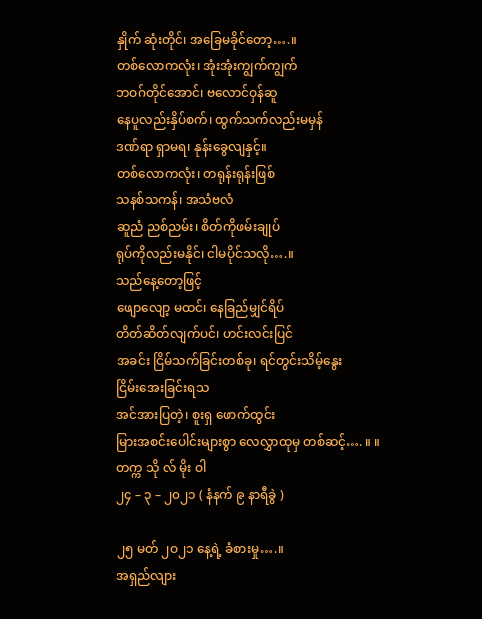နှိုက် ဆုံးတိုင်၊ အခြေမခိုင်တော့….။
တစ်လောကလုံး၊ အုံးအုံးကျွက်ကျွက်
ဘဝဂ်တိုင်အောင်၊ ဗလောင်ဝှန်ဆူ
နေပူလည်းနှိပ်စက်၊ ထွက်သက်လည်းမမှန်
ဒဏ်ရာ ရှာမရ၊ နုန်းခွေလျနှင့်။
တစ်လောကလုံး၊ တရုန်းရုန်းဖြစ်
သနစ်သကန်၊ အသံဗလံ
ဆူညံ ညစ်ညမ်း၊ စိတ်ကိုဖမ်းချုပ်
ရုပ်ကိုလည်းမနိုင်၊ ငါမပိုင်သလို….။
သည်နေ့တော့ဖြင့်
ဖျောလျော့ မထင်၊ နေခြည်မျှင်ရိပ်
တိတ်ဆိတ်လျက်ပင်၊ ဟင်းလင်းပြင်
အခင်း ငြိမ်သက်ခြင်းတစ်ခု၊ ရင်တွင်းသိမ့်နွေး
ငြိမ်းအေးခြင်းရသ
အင်အားပြတဲ့၊ စူးရှ ဖောက်ထွင်း
မြားအစင်းပေါင်းများစွာ လေလွှာထုမှ တစ်ဆင့်…. ။ ။
တက္က သို လ် မိုး ဝါ
၂၄ – ၃ – ၂၀၂၁ ( နံနက် ၉ နာရီခွဲ )

၂၅ မတ် ၂ဝ၂၁ နေ့ရဲ့ ခံစားမှု….။
အရှည်လျား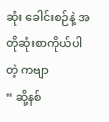ဆုံး ခေါင်းစဉ်နဲ့ အတိုဆုံးစာကိုယ်ပါတဲ့ ကဗျာ
“ ဆို့နစ်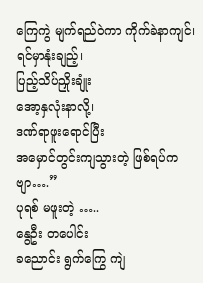ကြေကွဲ မျက်ရည်ဝဲကာ ကိုက်ခဲနာကျင်၊
ရင်မှာနုံးချည့်၊
ပြည့်သိပ်ညှိုးချုံး
အော့နှလုံးနာလို့၊
ဒဏ်ရာဖူးရောင်ပြီး
အမှောင်တွင်းကျသွားတဲ့ ဖြစ်ရပ်ကဗျာ….”
ပုရစ် မဖူးတဲ့ …..
နွေဦး တပေါင်း
ခညောင်း ရွက်ကြွေ ကျဲ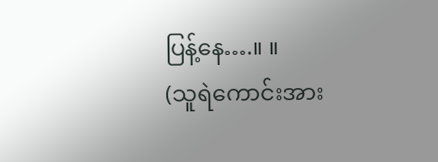ပြန့်နေ….။ ။
(သူရဲကောင်းအား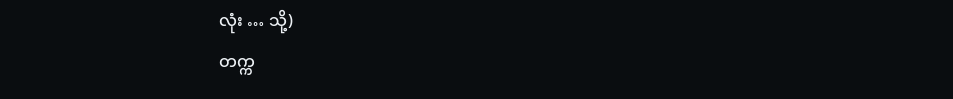လုံး … သို့)
တက္က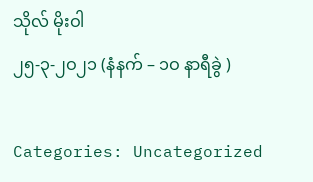သိုလ် မိုးဝါ
၂၅-၃-၂ဝ၂၁ (နံနက် – ၁ဝ နာရီခွဲ )

Categories: Uncategorized